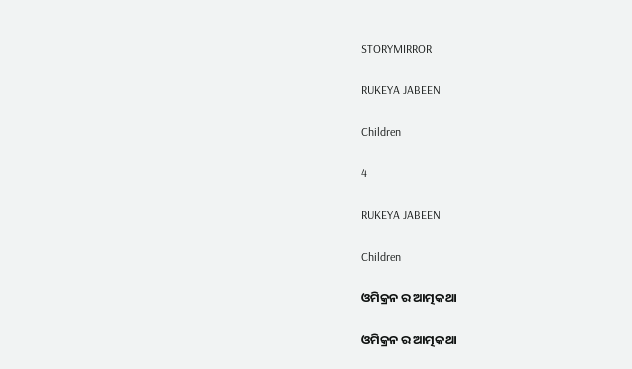STORYMIRROR

RUKEYA JABEEN

Children

4

RUKEYA JABEEN

Children

ଓମିକ୍ରନ ର ଆତ୍ମକଥା

ଓମିକ୍ରନ ର ଆତ୍ମକଥା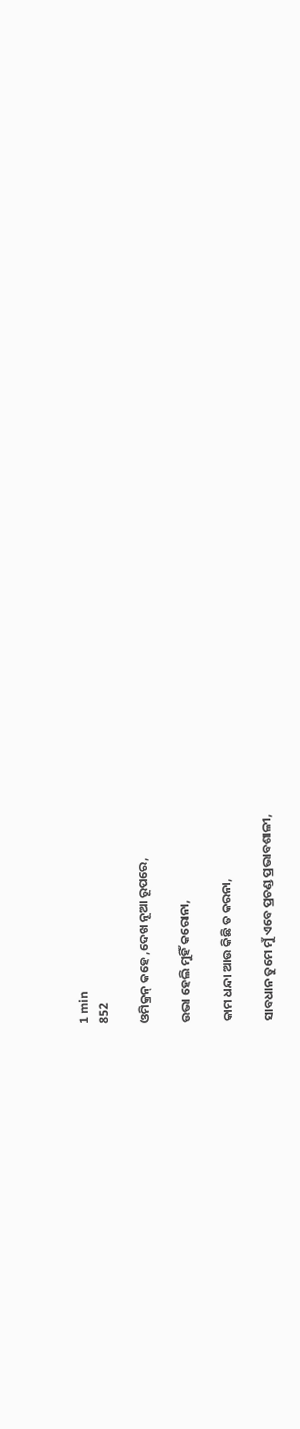1 min
852

ଓମିକ୍ରନ୍ କହେ ,ଦେଖ ନୂଆ ରୂପରେ,

ଉଭା ହେଲି ମୁହିଁ କରୋନା,

କାମ ଧନ୍ଦା ଆଉ କିଛି ତ କରନା,

ସାବଧାନ ତୁମେ ମୁଁ ଏବେ ପ୍ରଚଣ୍ଡ ପ୍ରଭାବଶାଳୀ,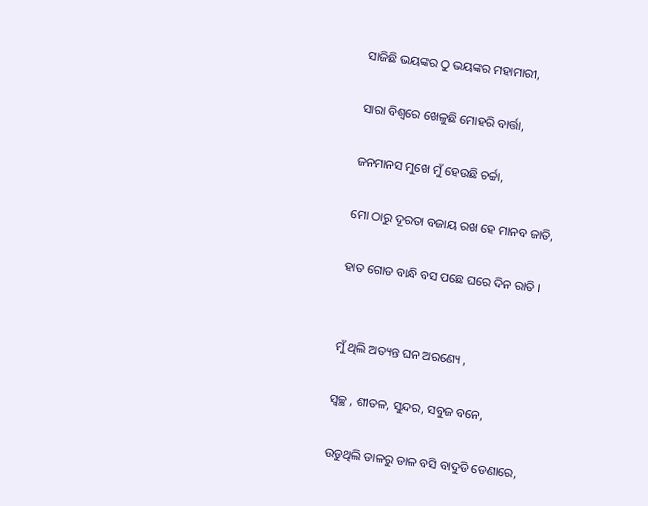ସାଜିଛି ଭୟଙ୍କର ଠୁ ଭୟଙ୍କର ମହାମାରୀ,

ସାରା ବିଶ୍ବରେ ଖେଳୁଛି ମୋହରି ବାର୍ତ୍ତା,

ଜନମାନସ ମୁଖେ ମୁଁ ହେଉଛି ଚର୍ଚ୍ଚା,

ମୋ ଠାରୁ ଦୂରତା ବଜାୟ ରଖ ହେ ମାନବ ଜାତି,

ହାତ ଗୋଡ ବାନ୍ଧି ବସ ପଛେ ଘରେ ଦିନ ରାତି ।


ମୁଁ ଥିଲି ଅତ୍ୟନ୍ତ ଘନ ଅରଣ୍ୟେ ,

ସ୍ୱଚ୍ଛ , ଶୀତଳ, ସୁନ୍ଦର, ସବୁଜ ବନେ,

ଉଡୁଥିଲି ଡାଳରୁ ଡାଳ ବସି ବାଦୁଡି ଡେଣାରେ,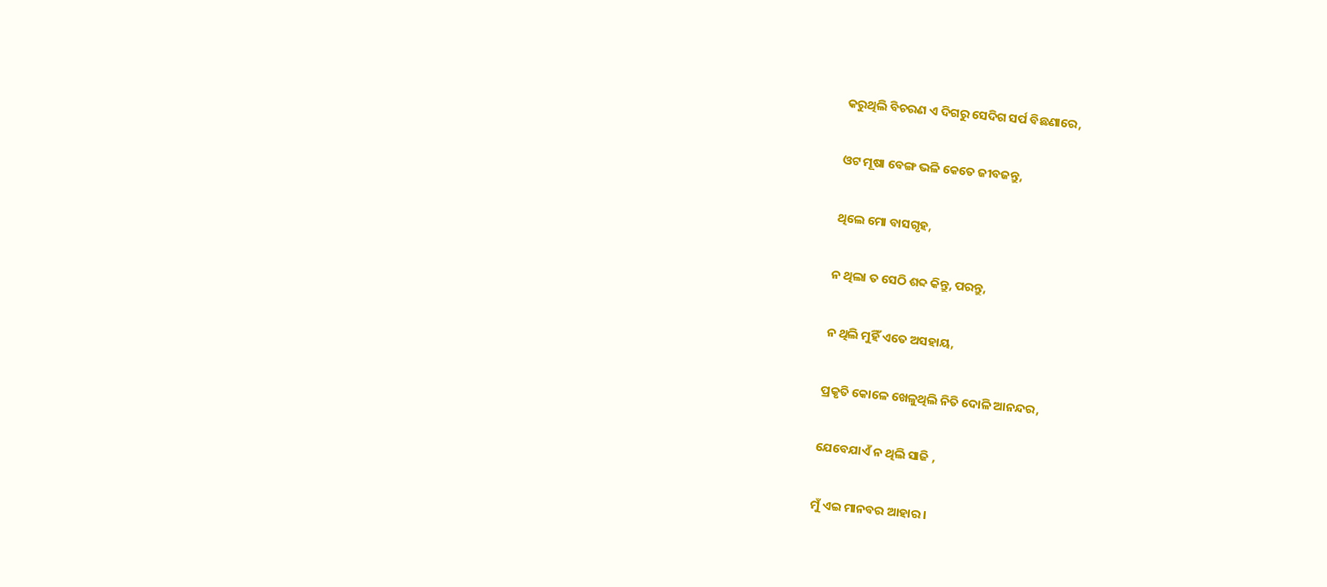କରୁଥିଲି ବିଚରଣ ଏ ଦିଗରୁ ସେଦିଗ ସର୍ପ ବିଛଣାରେ,

ଓଟ ମୂଷା ବେଙ୍ଗ ଭଳି କେତେ ଜୀବଜନ୍ତୁ,

ଥିଲେ ମୋ ବାସଗୃହ,

ନ ଥିଲା ତ ସେଠି ଶବ୍ଦ କିନ୍ତୁ, ପରନ୍ତୁ,

ନ ଥିଲି ମୁହିଁ ଏତେ ଅସହାୟ,

ପ୍ରକୃତି କୋଳେ ଖେଳୁଥିଲି ନିତି ଦୋଳି ଆନନ୍ଦର,

ଯେବେଯାଏଁ ନ ଥିଲି ସାଜି ,

ମୁଁ ଏଇ ମାନବର ଆହାର ।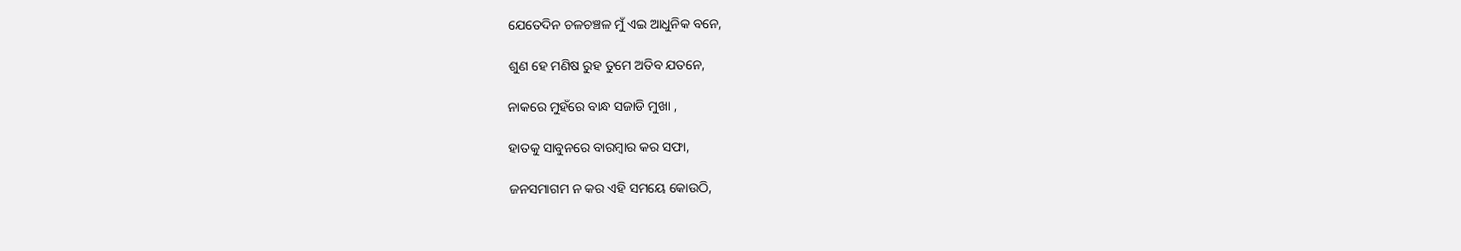ଯେତେଦିନ ଚଳଚଞ୍ଚଳ ମୁଁ ଏଇ ଆଧୁନିକ ବନେ,

ଶୁଣ ହେ ମଣିଷ ରୁହ ତୁମେ ଅତିବ ଯତନେ,

ନାକରେ ମୁହଁରେ ବାନ୍ଧ ସଜାଡି ମୁଖା ,

ହାତକୁ ସାବୁନରେ ବାରମ୍ବାର କର ସଫା,

ଜନସମାଗମ ନ କର ଏହି ସମୟେ କୋଉଠି,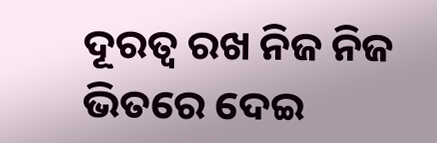ଦୂରତ୍ୱ ରଖ ନିଜ ନିଜ ଭିତରେ ଦେଇ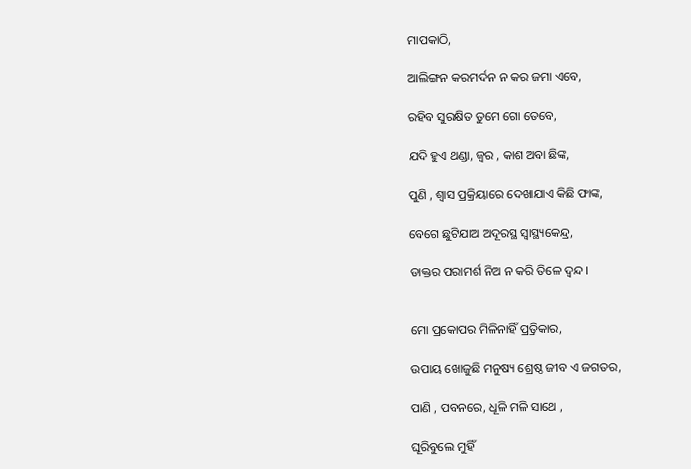ମାପକାଠି,

ଆଲିଙ୍ଗନ କରମର୍ଦନ ନ କର ଜମା ଏବେ,

ରହିବ ସୁରକ୍ଷିତ ତୁମେ ଗୋ ତେବେ,

ଯଦି ହୁଏ ଥଣ୍ଡା, ଜ୍ୱର , କାଶ ଅବା ଛିଙ୍କ,

ପୁଣି , ଶ୍ୱାସ ପ୍ରକ୍ରିୟାରେ ଦେଖାଯାଏ କିଛି ଫାଙ୍କ,

ବେଗେ ଛୁଟିଯାଅ ଅଦୂରସ୍ଥ ସ୍ୱାସ୍ଥ୍ୟକେନ୍ଦ୍ର,

ଡାକ୍ତର ପରାମର୍ଶ ନିଅ ନ କରି ତିଳେ ଦ୍ୱନ୍ଦ।


ମୋ ପ୍ରକୋପର ମିଳିନାହିଁ ପ୍ର୍ରତିକାର,

ଉପାୟ ଖୋଜୁଛି ମନୁଷ୍ୟ ଶ୍ରେଷ୍ଠ ଜୀବ ଏ ଜଗତର,

ପାଣି , ପବନରେ, ଧୂଳି ମଳି ସାଥେ ,

ଘୂରିବୁଲେ ମୁହିଁ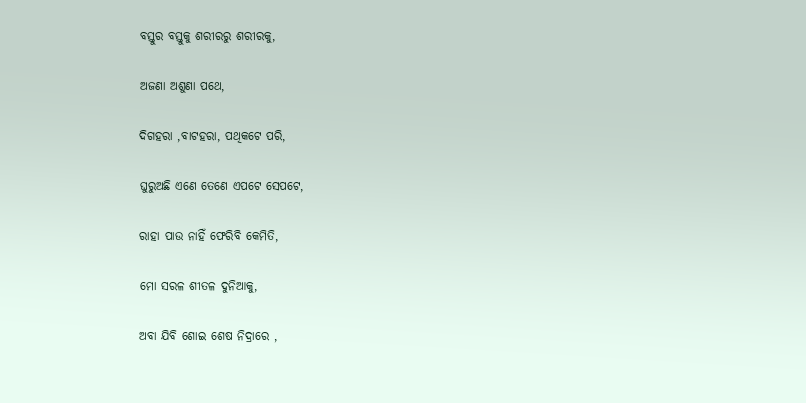ବସ୍ତୁର ବସ୍ତୁକୁ ଶରୀରରୁ ଶରୀରକୁ,

ଅଜଣା ଅଶୁଣା ପଥେ,

ଦିଗହରା ,ବାଟହରା, ପଥିକଟେ ପରି,

ଘୁରୁଅଛି ଏଣେ ତେଣେ ଏପଟେ ସେପଟେ,

ରାହା ପାଉ ନାହିଁ ଫେରିବି କେମିତି,

ମୋ ସରଳ ଶୀତଳ ଦୁନିଆକୁ,

ଅବା ଯିବି ଶୋଇ ଶେଷ ନିଦ୍ରାରେ ,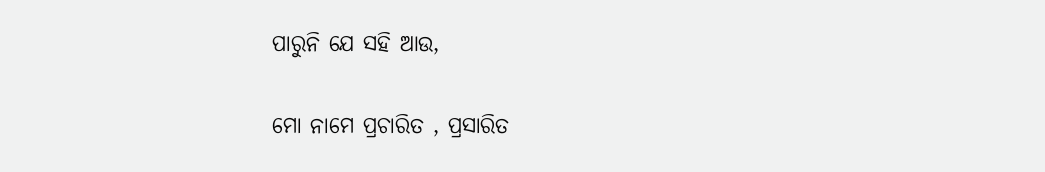ପାରୁନି ଯେ ସହି ଆଉ,

ମୋ ନାମେ ପ୍ରଚାରିତ , ପ୍ରସାରିତ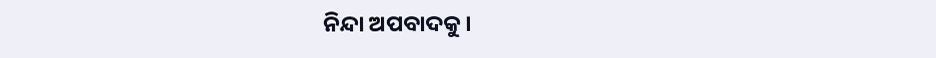ନିନ୍ଦା ଅପବାଦକୁ ।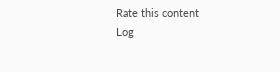Rate this content
Log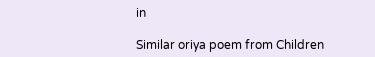in

Similar oriya poem from Children